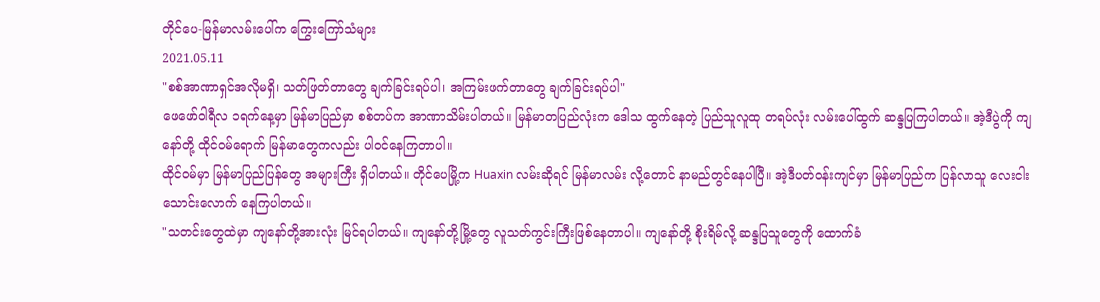တိုင်ပေ-မြန်မာလမ်းပေါ်က ကြွေးကြော်သံများ
2021.05.11
"စစ်အာဏာရှင်အလိုမရှိ၊ သတ်ဖြတ်တာတွေ ချက်ခြင်းရပ်ပါ၊ အကြမ်းဖက်တာတွေ ချက်ခြင်းရပ်ပါ"
ဖေဖော်ဝါရီလ ၁ရက်နေ့မှာ မြန်မာပြည်မှာ စစ်တပ်က အာဏာသိမ်းပါတယ်။ မြန်မာတပြည်လုံးက ဒေါသ ထွက်နေတဲ့ ပြည်သူလူထု တရပ်လုံး လမ်းပေါ်ထွက် ဆန္ဒပြကြပါတယ်။ အဲ့ဒီပွဲကို ကျနော်တို့ ထိုင်ဝမ်ရောက် မြန်မာတွေကလည်း ပါဝင်နေကြတာပါ။
ထိုင်ဝမ်မှာ မြန်မာပြည်ပြန်တွေ အများကြီး ရှိပါတယ်။ တိုင်ပေမြို့က Huaxin လမ်းဆိုရင် မြန်မာလမ်း လို့တောင် နာမည်တွင်နေပါပြီ။ အဲ့ဒီပတ်ဝန်းကျင်မှာ မြန်မာပြည်က ပြန်လာသူ လေးငါးသောင်းလောက် နေကြပါတယ်။
"သတင်းတွေထဲမှာ ကျနော်တို့အားလုံး မြင်ရပါတယ်။ ကျနော်တို့မြို့တွေ လူသတ်ကွင်းကြီးဖြစ်နေတာပါ။ ကျနော်တို့ စိုးရိမ်လို့ ဆန္ဒပြသူတွေကို ထောက်ခံ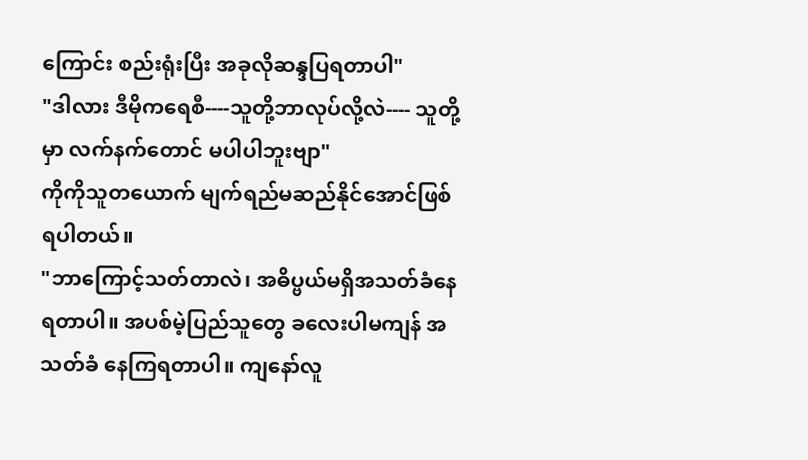ကြောင်း စည်းရုံးပြီး အခုလိုဆန္ဒပြရတာပါ"
"ဒါလား ဒီမိုကရေစီ----သူတို့ဘာလုပ်လို့လဲ---- သူတို့ မှာ လက်နက်တောင် မပါပါဘူးဗျာ"
ကိုကိုသူတယောက် မျက်ရည်မဆည်နိုင်အောင်ဖြစ်ရပါတယ်။
"ဘာကြောင့်သတ်တာလဲ၊ အဓိပ္ဗယ်မရှိအသတ်ခံနေရတာပါ။ အပစ်မဲ့ပြည်သူတွေ ခလေးပါမကျန် အသတ်ခံ နေကြရတာပါ။ ကျနော်လူ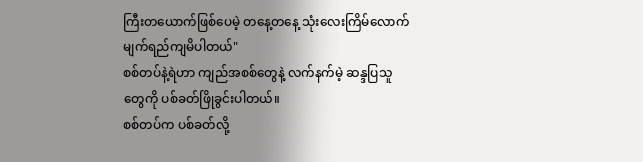ကြီးတယောက်ဖြစ်ပေမဲ့ တနေ့တနေ့ သုံးလေးကြိမ်လောက် မျက်ရည်ကျမိပါတယ်"
စစ်တပ်နဲ့ရဲဟာ ကျည်အစစ်တွေနဲ့ လက်နက်မဲ့ ဆန္ဒပြသူတွေကို ပစ်ခတ်ဖြိုခွင်းပါတယ်။
စစ်တပ်က ပစ်ခတ်လို့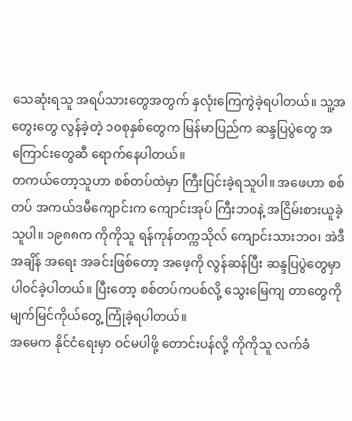သေဆုံးရသူ အရပ်သားတွေအတွက် နှလုံးကြေကွဲခဲ့ရပါတယ်။ သူ့အတွေးတွေ လွန်ခဲ့တဲ့ ၁၀စုနှစ်တွေက မြန်မာပြည်က ဆန္ဒပြပွဲတွေ အကြောင်းတွေဆီ ရောက်နေပါတယ်။
တကယ်တော့သူဟာ စစ်တပ်ထဲမှာ ကြီးပြင်းခဲ့ရသူပါ။ အဖေဟာ စစ်တပ် အကယ်ဒမီကျောင်းက ကျောင်းအုပ် ကြီးဘဝနဲ့ အငြိမ်းစားယူခဲ့သူပါ။ ၁၉၈၈က ကိုကိုသူ ရန်ကုန်တက္ကသိုလ် ကျောင်းသားဘဝ၊ အဲဒီအချိန် အရေး အခင်းဖြစ်တော့ အဖေ့ကို လွန်ဆန်ပြီး ဆန္ဒပြပွဲတွေမှာ ပါဝင်ခဲ့ပါတယ်။ ပြီးတော့ စစ်တပ်ကပစ်လို့ သွေးမြေကျ တာတွေကို မျက်မြင်ကိုယ်တွေ့ ကြုံခဲ့ရပါတယ်။
အမေက နိုင်ငံရေးမှာ ဝင်မပါဖို့ တောင်းပန်လို့ ကိုကိုသူ လက်ခံ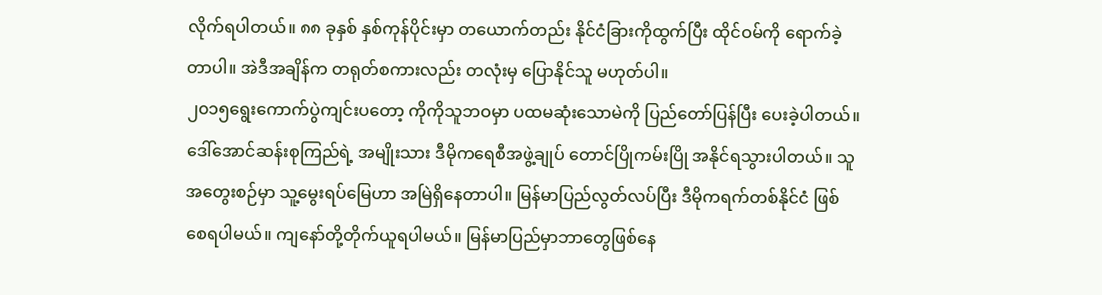လိုက်ရပါတယ်။ ၈၈ ခုနှစ် နှစ်ကုန်ပိုင်းမှာ တယောက်တည်း နိုင်ငံခြားကိုထွက်ပြီး ထိုင်ဝမ်ကို ရောက်ခဲ့တာပါ။ အဲဒီအချိန်က တရုတ်စကားလည်း တလုံးမှ ပြောနိုင်သူ မဟုတ်ပါ။
၂၀၁၅ရွေးကောက်ပွဲကျင်းပတော့ ကိုကိုသူဘဝမှာ ပထမဆုံးသောမဲကို ပြည်တော်ပြန်ပြီး ပေးခဲ့ပါတယ်။ ဒေါ်အောင်ဆန်းစုကြည်ရဲ့ အမျိုးသား ဒီမိုကရေစီအဖွဲ့ချုပ် တောင်ပြိုကမ်းပြို အနိုင်ရသွားပါတယ်။ သူအတွေးစဉ်မှာ သူ့မွေးရပ်မြေဟာ အမြဲရှိနေတာပါ။ မြန်မာပြည်လွတ်လပ်ပြီး ဒီမိုကရက်တစ်နိုင်ငံ ဖြစ်စေရပါမယ်။ ကျနော်တို့တိုက်ယူရပါမယ်။ မြန်မာပြည်မှာဘာတွေဖြစ်နေ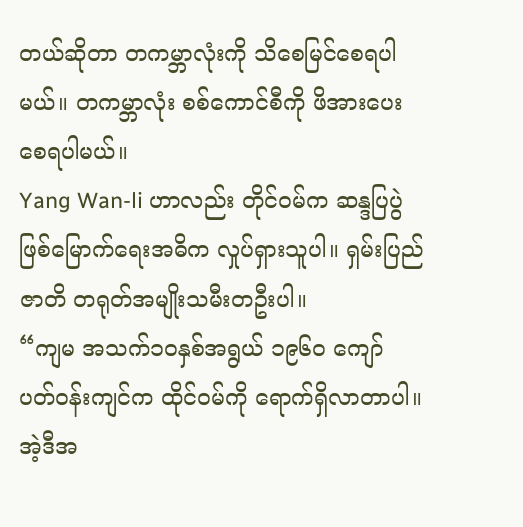တယ်ဆိုတာ တကမ္ဘာလုံးကို သိစေမြင်စေရပါမယ်။ တကမ္ဘာလုံး စစ်ကောင်စီကို ဖိအားပေးစေရပါမယ်။
Yang Wan-li ဟာလည်း တိုင်ဝမ်က ဆန္ဒပြပွဲဖြစ်မြောက်ရေးအဓိက လှုပ်ရှားသူပါ။ ရှမ်းပြည်ဇာတိ တရုတ်အမျိုးသမီးတဦးပါ။
“ကျမ အသက်၁၀နှစ်အရွယ် ၁၉၆၀ ကျော် ပတ်ဝန်းကျင်က ထိုင်ဝမ်ကို ရောက်ရှိလာတာပါ။ အဲ့ဒီအ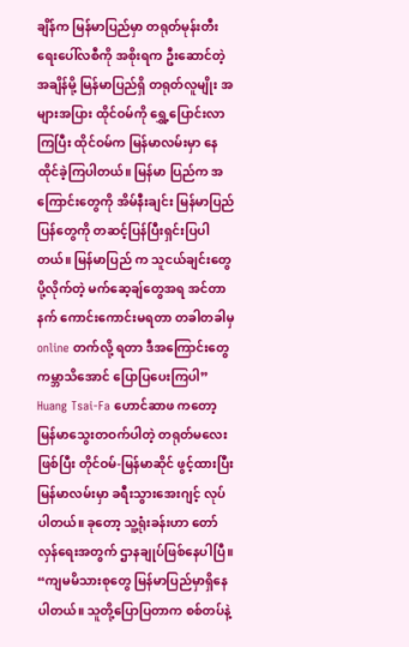ချိန်က မြန်မာပြည်မှာ တရုတ်မုန်းတီးရေးပေါ်လစီကို အစိုးရက ဦးဆောင်တဲ့ အချိန်မို့ မြန်မာပြည်ရှိ တရုတ်လူမျိုး အများအပြား ထိုင်ဝမ်ကို ရွှေ့ပြောင်းလာကြပြီး ထိုင်ဝမ်က မြန်မာလမ်းမှာ နေထိုင်ခဲ့ကြပါတယ်။ မြန်မာ ပြည်က အကြောင်းတွေကို အိမ်နီးချင်း မြန်မာပြည်ပြန်တွေကို တဆင့်ပြန်ပြီးရှင်းပြပါတယ်။ မြန်မာပြည် က သူငယ်ချင်းတွေ ပို့လိုက်တဲ့ မက်ဆေ့ချ်တွေအရ အင်တာနက် ကောင်းကောင်းမရတာ တခါတခါမှ online တက်လို့ ရတာ ဒီအကြောင်းတွေ ကမ္ဘာသိအောင် ပြောပြပေးကြပါ”
Huang Tsai-Fa ဟောင်ဆာဖ ကတော့ မြန်မာသွေးတဝက်ပါတဲ့ တရုတ်မလေးဖြစ်ပြီး တိုင်ဝမ်-မြန်မာဆိုင် ဖွင့်ထားပြီး မြန်မာလမ်းမှာ ခရီးသွားအေးဂျင့် လုပ်ပါတယ်။ ခုတော့ သူ့ရုံးခန်းဟာ တော်လှန်ရေးအတွက် ဌာနချုပ်ဖြစ်နေပါပြီ။
“ကျမမိသားစုတွေ မြန်မာပြည်မှာရှိနေပါတယ်။ သူတို့ပြောပြတာက စစ်တပ်နဲ့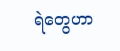ရဲတွေဟာ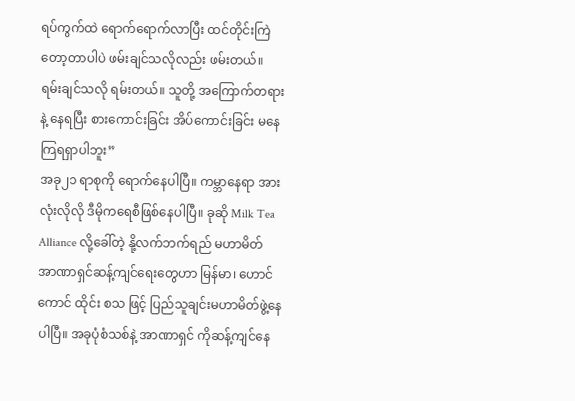ရပ်ကွက်ထဲ ရောက်ရောက်လာပြီး ထင်တိုင်းကြဲတော့တာပါပဲ ဖမ်းချင်သလိုလည်း ဖမ်းတယ်။ ရမ်းချင်သလို ရမ်းတယ်။ သူတို့ အကြောက်တရားနဲ့ နေရပြီး စားကောင်းခြင်း အိပ်ကောင်းခြင်း မနေကြရရှာပါဘူး”
အခု၂၁ ရာစုကို ရောက်နေပါပြီ။ ကမ္ဘာနေရာ အားလုံးလိုလို ဒီမိုကရေစီဖြစ်နေပါပြီ။ ခုဆို Milk Tea Alliance လို့ခေါ်တဲ့ နို့လက်ဘက်ရည် မဟာမိတ် အာဏာရှင်ဆန့်ကျင်ရေးတွေဟာ မြန်မာ၊ ဟောင်ကောင် ထိုင်း စသ ဖြင့် ပြည်သူချင်းမဟာမိတ်ဖွဲ့နေပါပြီ။ အခုပုံစံသစ်နဲ့ အာဏာရှင် ကိုဆန့်ကျင်နေ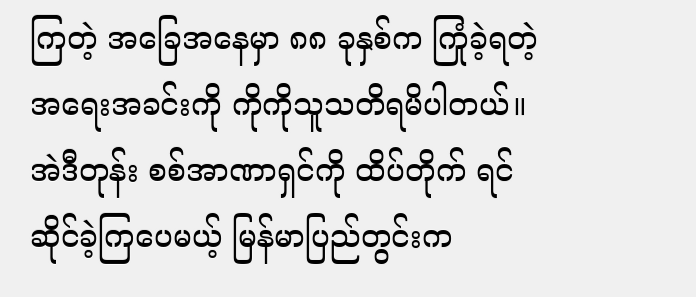ကြတဲ့ အခြေအနေမှာ ၈၈ ခုနှစ်က ကြုံခဲ့ရတဲ့ အရေးအခင်းကို ကိုကိုသူသတိရမိပါတယ်။ အဲဒီတုန်း စစ်အာဏာရှင်ကို ထိပ်တိုက် ရင်ဆိုင်ခဲ့ကြပေမယ့် မြန်မာပြည်တွင်းက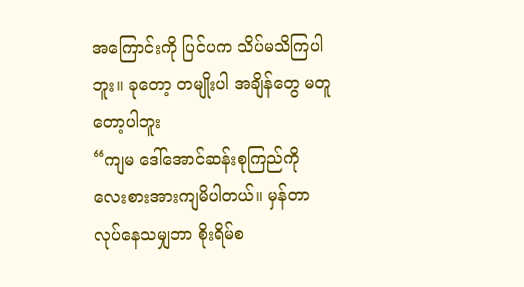အကြောင်းကို ပြင်ပက သိပ်မသိကြပါဘူး။ ခုတော့ တမျိုးပါ အချိန်တွေ မတူတော့ပါဘူး
“ကျမ ဒေါ်အောင်ဆန်းစုကြည်ကို လေးစားအားကျမိပါတယ်။ မှန်တာလုပ်နေသမျှဘာ စိုးရိမ်စ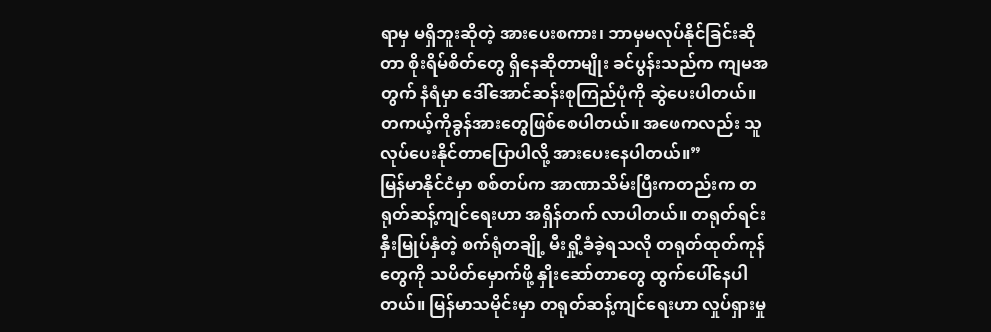ရာမှ မရှိဘူးဆိုတဲ့ အားပေးစကား၊ ဘာမှမလုပ်နိုင်ခြင်းဆိုတာ စိုးရိမ်စိတ်တွေ ရှိနေဆိုတာမျိုး ခင်ပွန်းသည်က ကျမအတွက် နံရံမှာ ဒေါ်အောင်ဆန်းစုကြည်ပုံကို ဆွဲပေးပါတယ်။ တကယ့်ကိုခွန်အားတွေဖြစ်စေပါတယ်။ အဖေကလည်း သူလုပ်ပေးနိုင်တာပြောပါလို့ အားပေးနေပါတယ်။”
မြန်မာနိုင်ငံမှာ စစ်တပ်က အာဏာသိမ်းပြီးကတည်းက တရုတ်ဆန့်ကျင်ရေးဟာ အရှိန်တက် လာပါတယ်။ တရုတ်ရင်းနှီးမြုပ်နှံတဲ့ စက်ရုံတချို့ မီးရှို့ခံခဲ့ရသလို တရုတ်ထုတ်ကုန်တွေကို သပိတ်မှောက်ဖို့ နှိုးဆော်တာတွေ ထွက်ပေါ်နေပါတယ်။ မြန်မာသမိုင်းမှာ တရုတ်ဆန့်ကျင်ရေးဟာ လှုပ်ရှားမှု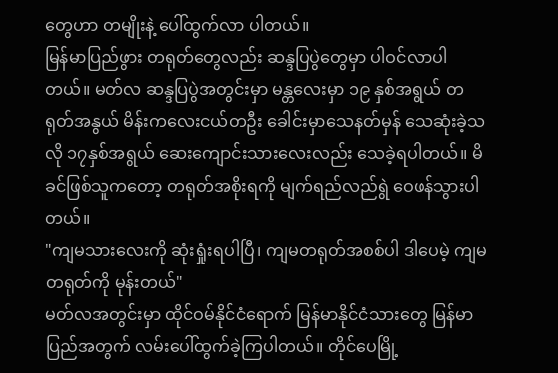တွေဟာ တမျိုးနဲ့ ပေါ်ထွက်လာ ပါတယ်။
မြန်မာပြည်ဖွား တရုတ်တွေလည်း ဆန္ဒပြပွဲတွေမှာ ပါဝင်လာပါတယ်။ မတ်လ ဆန္ဒပြပွဲအတွင်းမှာ မန္တလေးမှာ ၁၉ နှစ်အရွယ် တရုတ်အနွယ် မိန်းကလေးငယ်တဦး ခေါင်းမှာသေနတ်မှန် သေဆုံးခဲ့သလို ၁၇နှစ်အရွယ် ဆေးကျောင်းသားလေးလည်း သေခဲ့ရပါတယ်။ မိခင်ဖြစ်သူကတော့ တရုတ်အစိုးရကို မျက်ရည်လည်ရွဲ ဝေဖန်သွားပါတယ်။
"ကျမသားလေးကို ဆုံးရှုံးရပါပြီ၊ ကျမတရုတ်အစစ်ပါ ဒါပေမဲ့ ကျမ တရုတ်ကို မုန်းတယ်"
မတ်လအတွင်းမှာ ထိုင်ဝမ်နိုင်ငံရောက် မြန်မာနိုင်ငံသားတွေ မြန်မာပြည်အတွက် လမ်းပေါ်ထွက်ခဲ့ကြပါတယ်။ တိုင်ပေမြို့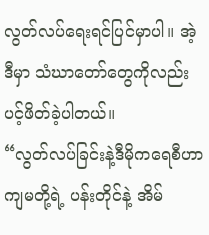လွတ်လပ်ရေးရင်ပြင်မှာပါ။ အဲ့ဒီမှာ သံဃာတော်တွေကိုလည်း ပင့်ဖိတ်ခဲ့ပါတယ်။
“လွတ်လပ်ခြင်းနဲ့ဒီမိုကရေစီဟာ ကျမတို့ရဲ့ ပန်းတိုင်နဲ့ အိမ်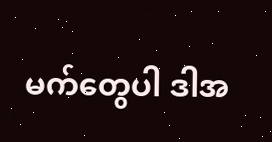မက်တွေပါ ဒါအ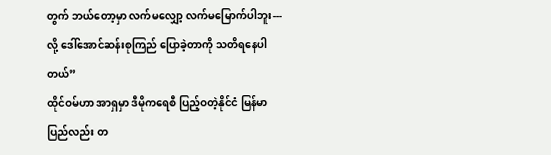တွက် ဘယ်တော့မှာ လက်မလျှော့ လက်မမြောက်ပါဘူး--- လို့ ဒေါ်အောင်ဆန်းစုကြည် ပြောခဲ့တာကို သတိရနေပါတယ်”
ထိုင်ဝမ်ဟာ အာရှမှာ ဒီမိုကရေစီ ပြည့်ဝတဲ့နိုင်ငံ မြန်မာပြည်လည်း တ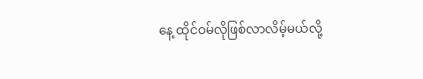နေ့ ထိုင်ဝမ်လိုဖြစ်လာလိမ့်မယ်လို့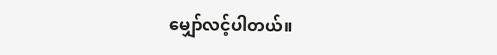မျှော်လင့်ပါတယ်။